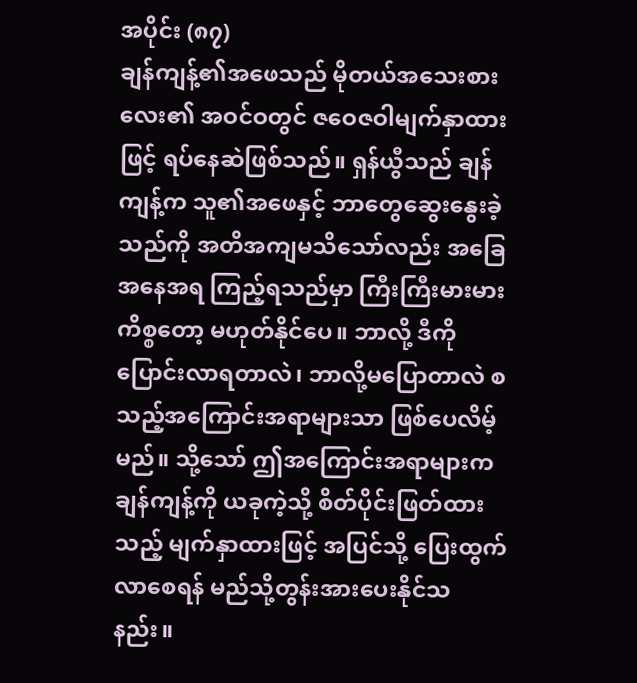အပိုင်း (၈၇)
ချန်ကျန့်၏အဖေသည် မိုတယ်အသေးစားလေး၏ အဝင်ဝတွင် ဇဝေဇဝါမျက်နှာထားဖြင့် ရပ်နေဆဲဖြစ်သည်။ ရှန်ယွီသည် ချန်ကျန့်က သူ၏အဖေနှင့် ဘာတွေဆွေးနွေးခဲ့သည်ကို အတိအကျမသိသော်လည်း အခြေအနေအရ ကြည့်ရသည်မှာ ကြီးကြီးမားမားကိစ္စတော့ မဟုတ်နိုင်ပေ။ ဘာလို့ ဒီကိုပြောင်းလာရတာလဲ၊ ဘာလို့မပြောတာလဲ စသည့်အကြောင်းအရာများသာ ဖြစ်ပေလိမ့်မည်။ သို့သော် ဤအကြောင်းအရာများက ချန်ကျန့်ကို ယခုကဲ့သို့ စိတ်ပိုင်းဖြတ်ထားသည့် မျက်နှာထားဖြင့် အပြင်သို့ ပြေးထွက်လာစေရန် မည်သို့တွန်းအားပေးနိုင်သနည်း။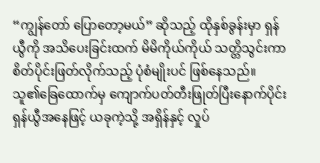“ကျွန်တော် ပြောတော့မယ်” ဆိုသည့် ထိုနှစ်ခွန်းမှာ ရှန်ယွီကို အသိပေးခြင်းထက် မိမိကိုယ်ကိုယ် သတ္တိသွင်းကာ စိတ်ပိုင်းဖြတ်လိုက်သည့် ပုံစံမျိုးပင် ဖြစ်နေသည်။
သူ၏ခြေထောက်မှ ကျောက်ပတ်တီးဖြုတ်ပြီးနောက်ပိုင်း ရှန်ယွီအနေဖြင့် ယခုကဲ့သို့ အရှိန်နှင့် လှုပ်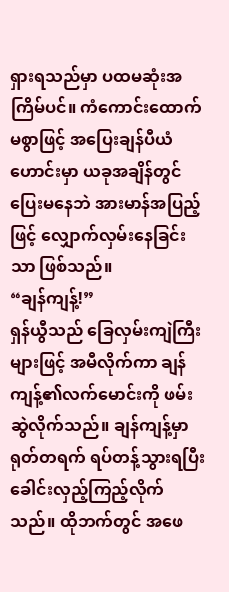ရှားရသည်မှာ ပထမဆုံးအကြိမ်ပင်။ ကံကောင်းထောက်မစွာဖြင့် အပြေးချန်ပီယံဟောင်းမှာ ယခုအချိန်တွင် ပြေးမနေဘဲ အားမာန်အပြည့်ဖြင့် လျှောက်လှမ်းနေခြင်းသာ ဖြစ်သည်။
“ချန်ကျန့်!”
ရှန်ယွီသည် ခြေလှမ်းကျဲကြီးများဖြင့် အမီလိုက်ကာ ချန်ကျန့်၏လက်မောင်းကို ဖမ်းဆွဲလိုက်သည်။ ချန်ကျန့်မှာ ရုတ်တရက် ရပ်တန့်သွားရပြီး ခေါင်းလှည့်ကြည့်လိုက်သည်။ ထိုဘက်တွင် အဖေ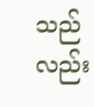သည်လည်း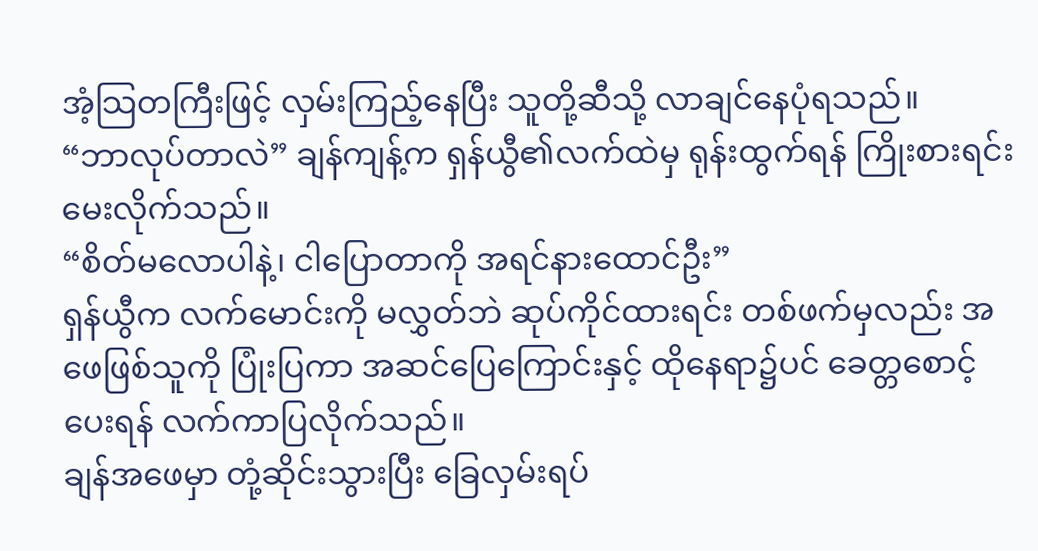အံ့သြတကြီးဖြင့် လှမ်းကြည့်နေပြီး သူတို့ဆီသို့ လာချင်နေပုံရသည်။
“ဘာလုပ်တာလဲ” ချန်ကျန့်က ရှန်ယွီ၏လက်ထဲမှ ရုန်းထွက်ရန် ကြိုးစားရင်း မေးလိုက်သည်။
“စိတ်မလောပါနဲ့၊ ငါပြောတာကို အရင်နားထောင်ဦး”
ရှန်ယွီက လက်မောင်းကို မလွှတ်ဘဲ ဆုပ်ကိုင်ထားရင်း တစ်ဖက်မှလည်း အဖေဖြစ်သူကို ပြုံးပြကာ အဆင်ပြေကြောင်းနှင့် ထိုနေရာ၌ပင် ခေတ္တစောင့်ပေးရန် လက်ကာပြလိုက်သည်။
ချန်အဖေမှာ တုံ့ဆိုင်းသွားပြီး ခြေလှမ်းရပ်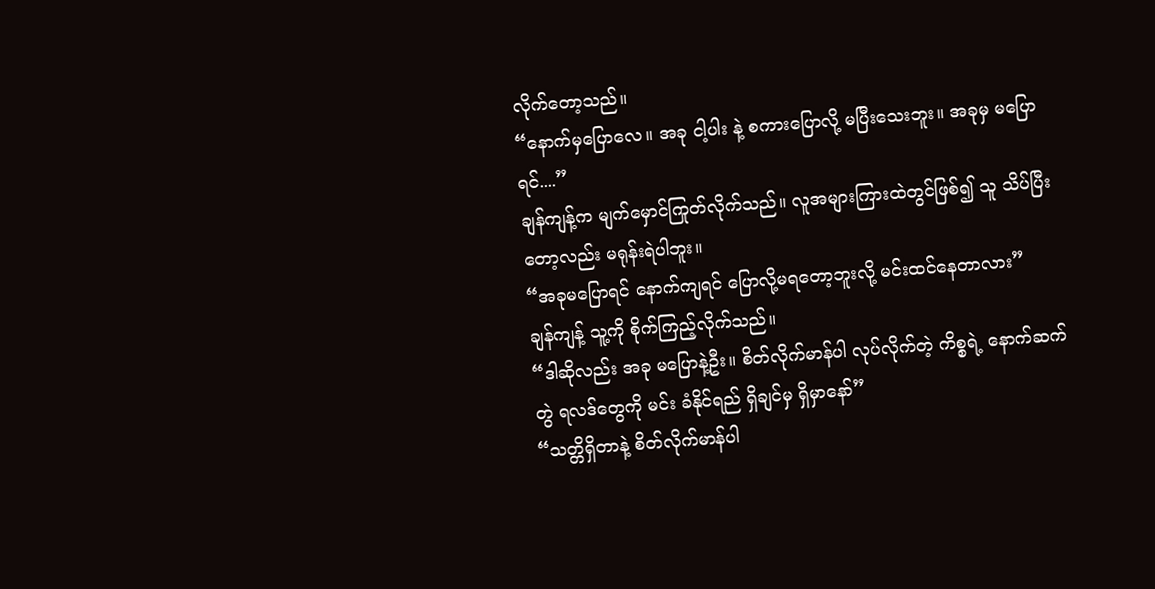လိုက်တော့သည်။
“နောက်မှပြောလေ။ အခု ငါ့ပါး နဲ့ စကားပြောလို့ မပြီးသေးဘူး။ အခုမှ မပြောရင်....”
ချန်ကျန့်က မျက်မှောင်ကြုတ်လိုက်သည်။ လူအများကြားထဲတွင်ဖြစ်၍ သူ သိပ်ပြီးတော့လည်း မရုန်းရဲပါဘူး။
“အခုမပြောရင် နောက်ကျရင် ပြောလို့မရတော့ဘူးလို့ မင်းထင်နေတာလား”
ချန်ကျန့် သူ့ကို စိုက်ကြည့်လိုက်သည်။
“ဒါဆိုလည်း အခု မပြောနဲ့ဦး။ စိတ်လိုက်မာန်ပါ လုပ်လိုက်တဲ့ ကိစ္စရဲ့ နောက်ဆက်တွဲ ရလဒ်တွေကို မင်း ခံနိုင်ရည် ရှိချင်မှ ရှိမှာနော်”
“သတ္တိရှိတာနဲ့ စိတ်လိုက်မာန်ပါ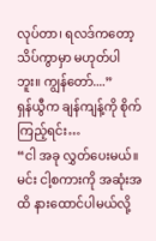လုပ်တာ၊ ရလဒ်ကတော့ သိပ်ကွာမှာ မဟုတ်ပါဘူး။ ကျွန်တော်....”
ရှန်ယွီက ချန်ကျန့်ကို စိုက်ကြည့်ရင်း…
“ငါ အခု လွှတ်ပေးမယ်။ မင်း ငါ့စကားကို အဆုံးအထိ နားထောင်ပါမယ်လို့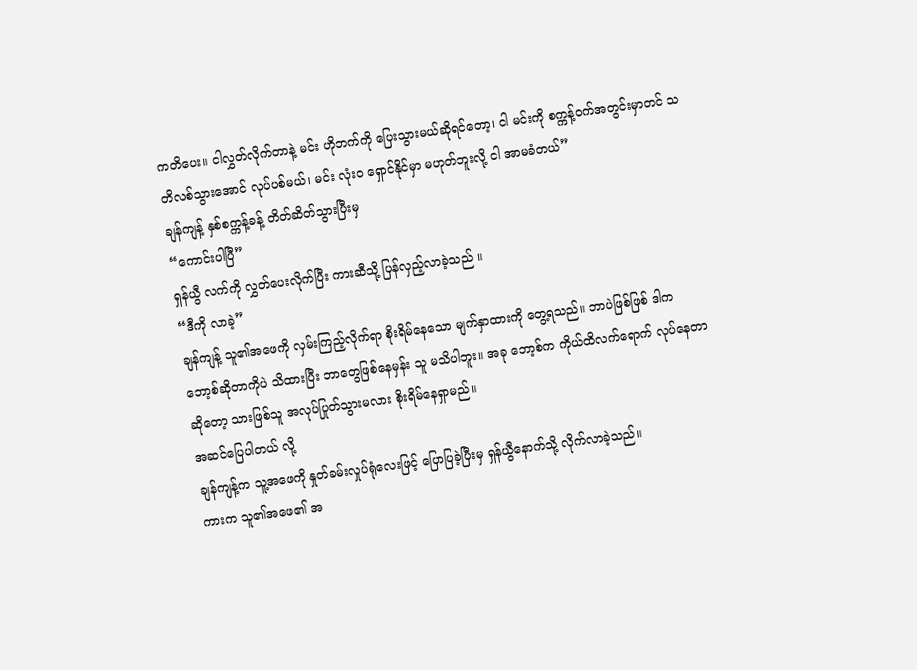ကတိပေး။ ငါလွှတ်လိုက်တာနဲ့ မင်း ဟိုဘက်ကို ပြေးသွားမယ်ဆိုရင်တော့၊ ငါ မင်းကို စက္ကန့်ဝက်အတွင်းမှာတင် သတိလစ်သွားအောင် လုပ်ပစ်မယ်၊ မင်း လုံးဝ ရှောင်နိုင်မှာ မဟုတ်ဘူးလို့ ငါ အာမခံတယ်”
ချန်ကျန့် နှစ်စက္ကန့်ခန့် တိတ်ဆိတ်သွားပြီးမှ
“ကောင်းပါပြီ”
ရှန်ယွီ လက်ကို လွှတ်ပေးလိုက်ပြီး ကားဆီသို့ ပြန်လှည့်လာခဲ့သည် ။
“ဒီကို လာခဲ့”
ချန်ကျန့် သူ၏အဖေကို လှမ်းကြည့်လိုက်ရာ စိုးရိမ်နေသော မျက်နှာထားကို တွေ့ရသည်။ ဘာပဲဖြစ်ဖြစ် ဒါက ဘော့စ်ဆိုတာကိုပဲ သိထားပြီး ဘာတွေဖြစ်နေမှန်း သူ မသိပါဘူး။ အခု ဘော့စ်က ကိုယ်ထိလက်ရောက် လုပ်နေတာဆိုတော့ သားဖြစ်သူ အလုပ်ပြုတ်သွားမလား စိုးရိမ်နေရှာမည်။
အဆင်ပြေပါတယ် လို့
ချန်ကျန့်က သူ့အဖေကို နှုတ်ခမ်းလှုပ်ရုံလေးဖြင့် ပြောပြခဲ့ပြီးမှ ရှန်ယွီနောက်သို့ လိုက်လာခဲ့သည်။
ကားက သူ၏အဖေ၏ အ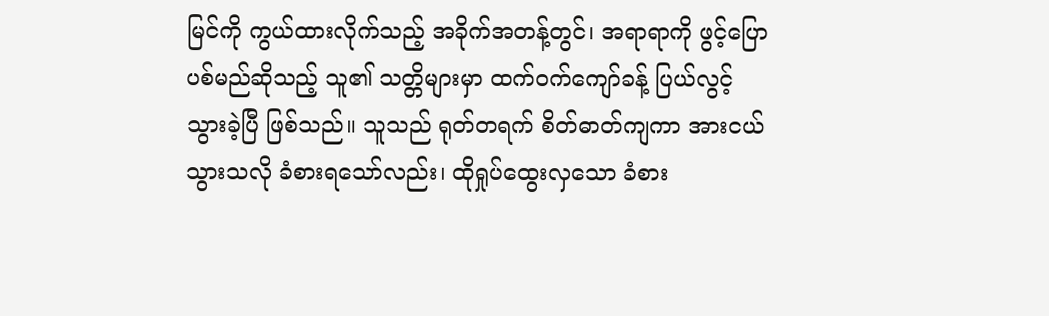မြင်ကို ကွယ်ထားလိုက်သည့် အခိုက်အတန့်တွင်၊ အရာရာကို ဖွင့်ပြောပစ်မည်ဆိုသည့် သူ၏ သတ္တိများမှာ ထက်ဝက်ကျော်ခန့် ပြယ်လွင့်သွားခဲ့ပြီ ဖြစ်သည်။ သူသည် ရုတ်တရက် စိတ်ဓာတ်ကျကာ အားငယ်သွားသလို ခံစားရသော်လည်း၊ ထိုရှုပ်ထွေးလှသော ခံစား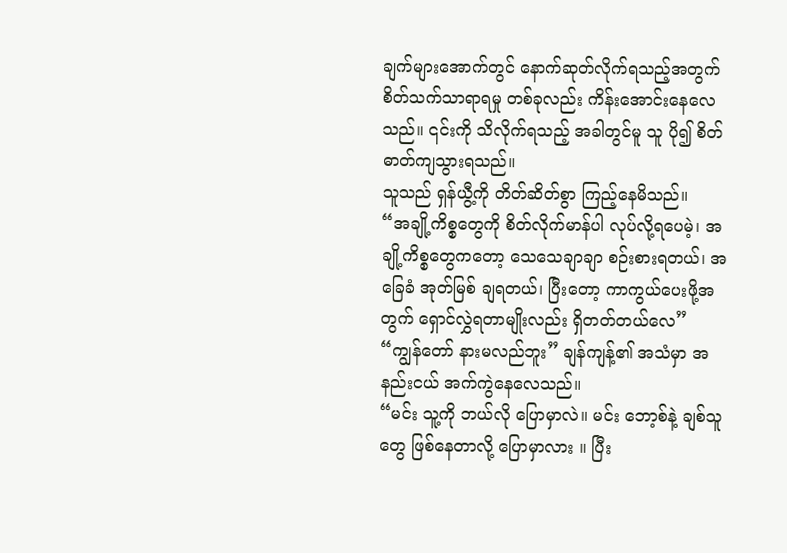ချက်များအောက်တွင် နောက်ဆုတ်လိုက်ရသည့်အတွက် စိတ်သက်သာရာရမှု တစ်ခုလည်း ကိန်းအောင်းနေလေသည်။ ၎င်းကို သိလိုက်ရသည့် အခါတွင်မူ သူ ပို၍ စိတ်ဓာတ်ကျသွားရသည်။
သူသည် ရှန်ယွီ့ကို တိတ်ဆိတ်စွာ ကြည့်နေမိသည်။
“အချို့ကိစ္စတွေကို စိတ်လိုက်မာန်ပါ လုပ်လို့ရပေမဲ့၊ အချို့ကိစ္စတွေကတော့ သေသေချာချာ စဉ်းစားရတယ်၊ အခြေခံ အုတ်မြစ် ချရတယ်၊ ပြီးတော့ ကာကွယ်ပေးဖို့အတွက် ရှောင်လွှဲရတာမျိုးလည်း ရှိတတ်တယ်လေ”
“ကျွန်တော် နားမလည်ဘူး” ချန်ကျန့်၏ အသံမှာ အနည်းငယ် အက်ကွဲနေလေသည်။
“မင်း သူ့ကို ဘယ်လို ပြောမှာလဲ။ မင်း ဘော့စ်နဲ့ ချစ်သူတွေ ဖြစ်နေတာလို့ ပြောမှာလား ။ ပြီး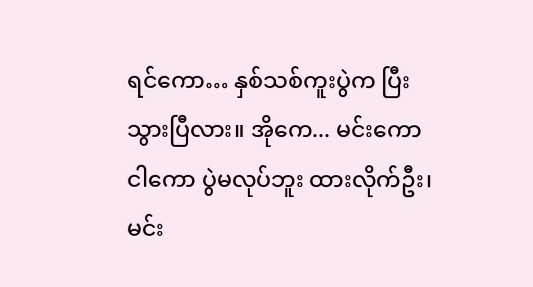ရင်ကော… နှစ်သစ်ကူးပွဲက ပြီးသွားပြီလား။ အိုကေ... မင်းကော ငါကော ပွဲမလုပ်ဘူး ထားလိုက်ဦး၊ မင်း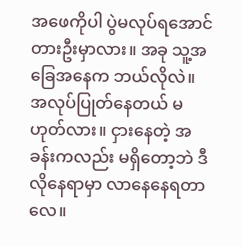အဖေကိုပါ ပွဲမလုပ်ရအောင် တားဦးမှာလား။ အခု သူ့အခြေအနေက ဘယ်လိုလဲ။ အလုပ်ပြုတ်နေတယ် မဟုတ်လား။ ငှားနေတဲ့ အခန်းကလည်း မရှိတော့ဘဲ ဒီလိုနေရာမှာ လာနေနေရတာလေ။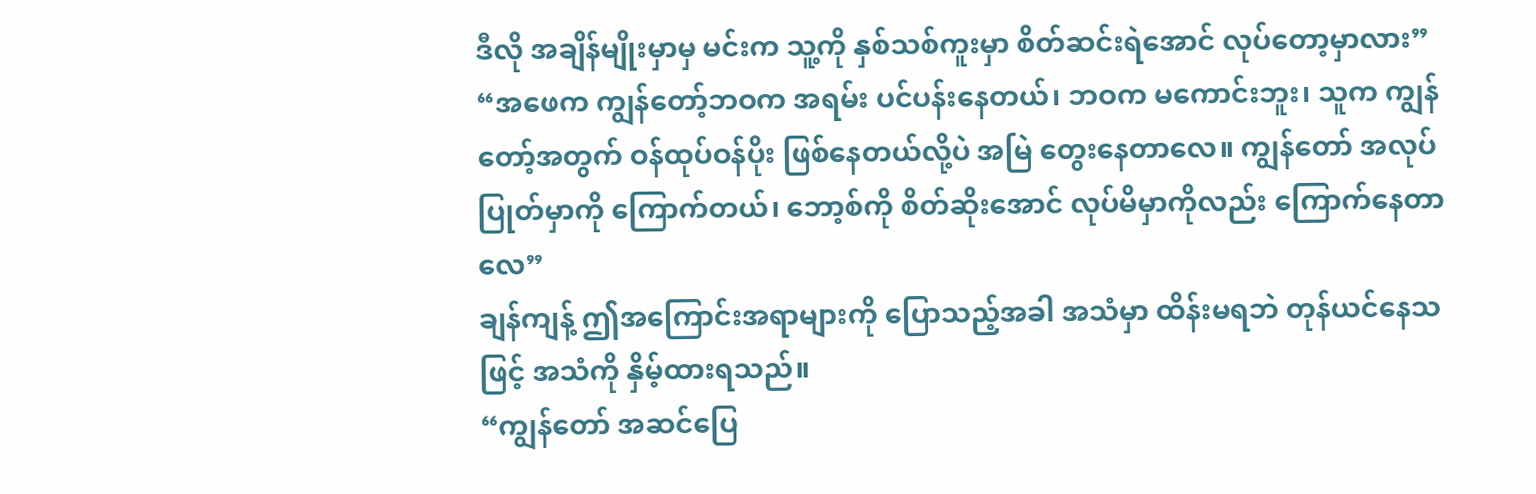ဒီလို အချိန်မျိုးမှာမှ မင်းက သူ့ကို နှစ်သစ်ကူးမှာ စိတ်ဆင်းရဲအောင် လုပ်တော့မှာလား”
“အဖေက ကျွန်တော့်ဘဝက အရမ်း ပင်ပန်းနေတယ်၊ ဘဝက မကောင်းဘူး၊ သူက ကျွန်တော့်အတွက် ဝန်ထုပ်ဝန်ပိုး ဖြစ်နေတယ်လို့ပဲ အမြဲ တွေးနေတာလေ။ ကျွန်တော် အလုပ်ပြုတ်မှာကို ကြောက်တယ်၊ ဘော့စ်ကို စိတ်ဆိုးအောင် လုပ်မိမှာကိုလည်း ကြောက်နေတာလေ”
ချန်ကျန့် ဤအကြောင်းအရာများကို ပြောသည့်အခါ အသံမှာ ထိန်းမရဘဲ တုန်ယင်နေသဖြင့် အသံကို နှိမ့်ထားရသည်။
“ကျွန်တော် အဆင်ပြေ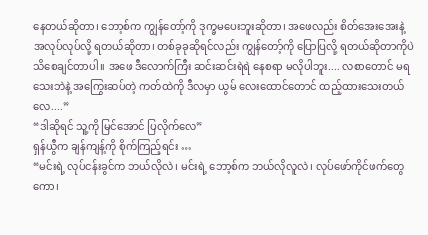နေတယ်ဆိုတာ၊ ဘော့စ်က ကျွန်တော့်ကို ဒုက္ခမပေးဘူးဆိုတာ၊ အဖေလည်း စိတ်အေးအေးနဲ့ အလုပ်လုပ်လို့ ရတယ်ဆိုတာ၊ တစ်ခုခုဆိုရင်လည်း ကျွန်တော့်ကို ပြောပြလို့ ရတယ်ဆိုတာကိုပဲ သိစေချင်တာပါ။ အဖေ ဒီလောက်ကြီး ဆင်းဆင်းရဲရဲ နေစရာ မလိုပါဘူး.... လစာတောင် မရသေးဘဲနဲ့ အကြွေးဆပ်တဲ့ ကတ်ထဲကို ဒီလမှာ ယွမ် လေးထောင်တောင် ထည့်ထားသေးတယ်လေ....”
“ဒါဆိုရင် သူ့ကို မြင်အောင် ပြလိုက်လေ”
ရှန်ယွီက ချန်ကျန့်ကို စိုက်ကြည့်ရင်း …
“မင်းရဲ့ လုပ်ငန်းခွင်က ဘယ်လိုလဲ၊ မင်းရဲ့ ဘော့စ်က ဘယ်လိုလူလဲ၊ လုပ်ဖော်ကိုင်ဖက်တွေကော၊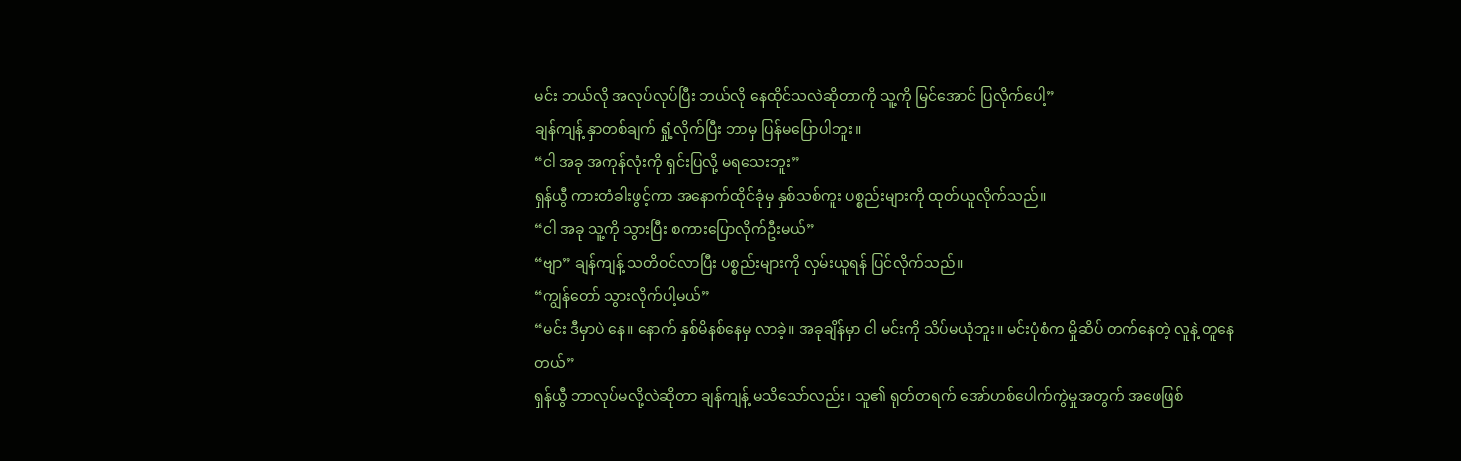မင်း ဘယ်လို အလုပ်လုပ်ပြီး ဘယ်လို နေထိုင်သလဲဆိုတာကို သူ့ကို မြင်အောင် ပြလိုက်ပေါ့”
ချန်ကျန့် နှာတစ်ချက် ရှုံ့လိုက်ပြီး ဘာမှ ပြန်မပြောပါဘူး။
“ငါ အခု အကုန်လုံးကို ရှင်းပြလို့ မရသေးဘူး”
ရှန်ယွီ ကားတံခါးဖွင့်ကာ အနောက်ထိုင်ခုံမှ နှစ်သစ်ကူး ပစ္စည်းများကို ထုတ်ယူလိုက်သည်။
“ငါ အခု သူ့ကို သွားပြီး စကားပြောလိုက်ဦးမယ်”
“ဗျာ” ချန်ကျန့် သတိဝင်လာပြီး ပစ္စည်းများကို လှမ်းယူရန် ပြင်လိုက်သည်။
“ကျွန်တော် သွားလိုက်ပါ့မယ်”
“မင်း ဒီမှာပဲ နေ။ နောက် နှစ်မိနစ်နေမှ လာခဲ့။ အခုချိန်မှာ ငါ မင်းကို သိပ်မယုံဘူး။ မင်းပုံစံက မှိုဆိပ် တက်နေတဲ့ လူနဲ့ တူနေတယ်”
ရှန်ယွီ ဘာလုပ်မလို့လဲဆိုတာ ချန်ကျန့် မသိသော်လည်း၊ သူ၏ ရုတ်တရက် အော်ဟစ်ပေါက်ကွဲမှုအတွက် အဖေဖြစ်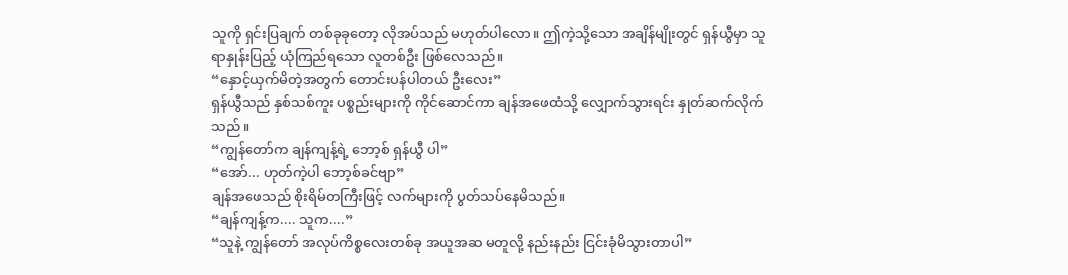သူကို ရှင်းပြချက် တစ်ခုခုတော့ လိုအပ်သည် မဟုတ်ပါလော။ ဤကဲ့သို့သော အချိန်မျိုးတွင် ရှန်ယွီမှာ သူ ရာနှုန်းပြည့် ယုံကြည်ရသော လူတစ်ဦး ဖြစ်လေသည်။
“နှောင့်ယှက်မိတဲ့အတွက် တောင်းပန်ပါတယ် ဦးလေး”
ရှန်ယွီသည် နှစ်သစ်ကူး ပစ္စည်းများကို ကိုင်ဆောင်ကာ ချန်အဖေထံသို့ လျှောက်သွားရင်း နှုတ်ဆက်လိုက်သည် ။
“ကျွန်တော်က ချန်ကျန့်ရဲ့ ဘော့စ် ရှန်ယွီ ပါ”
“အော်... ဟုတ်ကဲ့ပါ ဘော့စ်ခင်ဗျာ”
ချန်အဖေသည် စိုးရိမ်တကြီးဖြင့် လက်များကို ပွတ်သပ်နေမိသည်။
“ချန်ကျန့်က.... သူက....”
“သူနဲ့ ကျွန်တော် အလုပ်ကိစ္စလေးတစ်ခု အယူအဆ မတူလို့ နည်းနည်း ငြင်းခုံမိသွားတာပါ”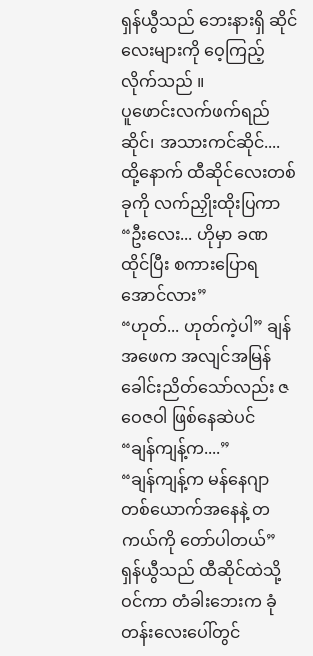ရှန်ယွီသည် ဘေးနားရှိ ဆိုင်လေးများကို ဝေ့ကြည့်လိုက်သည် ။
ပူဖောင်းလက်ဖက်ရည်ဆိုင်၊ အသားကင်ဆိုင်.... ထို့နောက် ထီဆိုင်လေးတစ်ခုကို လက်ညှိုးထိုးပြကာ
“ဦးလေး... ဟိုမှာ ခဏ ထိုင်ပြီး စကားပြောရအောင်လား”
“ဟုတ်... ဟုတ်ကဲ့ပါ” ချန်အဖေက အလျင်အမြန် ခေါင်းညိတ်သော်လည်း ဇဝေဇဝါ ဖြစ်နေဆဲပင်
“ချန်ကျန့်က....”
“ချန်ကျန့်က မန်နေဂျာ တစ်ယောက်အနေနဲ့ တကယ်ကို တော်ပါတယ်”
ရှန်ယွီသည် ထီဆိုင်ထဲသို့ ဝင်ကာ တံခါးဘေးက ခုံတန်းလေးပေါ်တွင်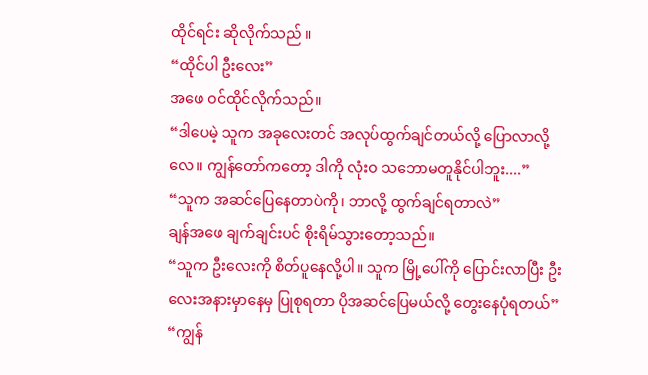ထိုင်ရင်း ဆိုလိုက်သည် ။
“ထိုင်ပါ ဦးလေး”
အဖေ ဝင်ထိုင်လိုက်သည်။
“ဒါပေမဲ့ သူက အခုလေးတင် အလုပ်ထွက်ချင်တယ်လို့ ပြောလာလို့လေ။ ကျွန်တော်ကတော့ ဒါကို လုံးဝ သဘောမတူနိုင်ပါဘူး....”
“သူက အဆင်ပြေနေတာပဲကို၊ ဘာလို့ ထွက်ချင်ရတာလဲ”
ချန်အဖေ ချက်ချင်းပင် စိုးရိမ်သွားတော့သည်။
“သူက ဦးလေးကို စိတ်ပူနေလို့ပါ။ သူက မြို့ပေါ်ကို ပြောင်းလာပြီး ဦးလေးအနားမှာနေမှ ပြုစုရတာ ပိုအဆင်ပြေမယ်လို့ တွေးနေပုံရတယ်”
“ကျွန်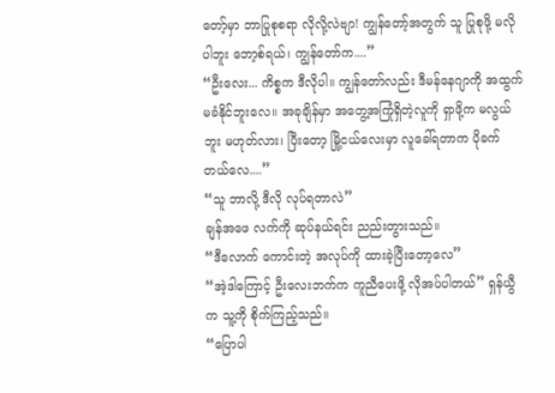တော့်မှာ ဘာပြုစုစရာ လိုလို့လဲဗျာ! ကျွန်တော့်အတွက် သူ ပြုစုဖို့ မလိုပါဘူး ဘော့စ်ရယ်၊ ကျွန်တော်က....”
“ဦးလေး... ကိစ္စက ဒီလိုပါ။ ကျွန်တော်လည်း ဒီမန်နေဂျာကို အထွက်မခံနိုင်ဘူးလေ။ အခုချိန်မှာ အတွေ့အကြုံရှိတဲ့လူကို ရှာဖို့က မလွယ်ဘူး မဟုတ်လား၊ ပြီးတော့ မြို့ငယ်လေးမှာ လူခေါ်ရတာက ပိုခက်တယ်လေ....”
“သူ ဘာလို့ ဒီလို လုပ်ရတာလဲ”
ချန်အဖေ လက်ကို ဆုပ်နယ်ရင်း ညည်းတွားသည်။
“ဒီလောက် ကောင်းတဲ့ အလုပ်ကို ထားခဲ့ပြီးတော့လေ”
“အဲ့ဒါကြောင့် ဦးလေးဘက်က ကူညီပေးဖို့ လိုအပ်ပါတယ်” ရှန်ယွီက သူ့ကို စိုက်ကြည့်သည်။
“ပြောပါ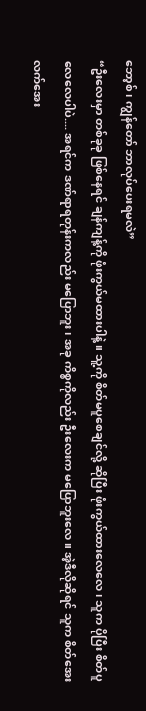ဘော့စ်၊ ကျွန်တော် ဘာလုပ်ပေးရမလဲ”
“ဦးလေးမှာ တစ်ခုခု ဖြစ်နေရင် ချန်ကျန့်ကို ဖုံးကွယ်မထားပါနဲ့။ သူ့ကို စိတ်မပူစေချင်လို့ ဆိုပြီး ဖုံးကွယ်ထားလေလေ၊ သူက ပိုပြီး စိတ်ပူလေလေပါပဲ.... အရင်က ဒဏ်ရာရတုန်းကလည်း မပြောဘူး၊ အခု ကိစ္စကိုလည်း ဦးလေးက မပြောဘူးလေ။ အဲ့ဒီလိုဆိုရင် သူက စိတ်အေးလက်အေး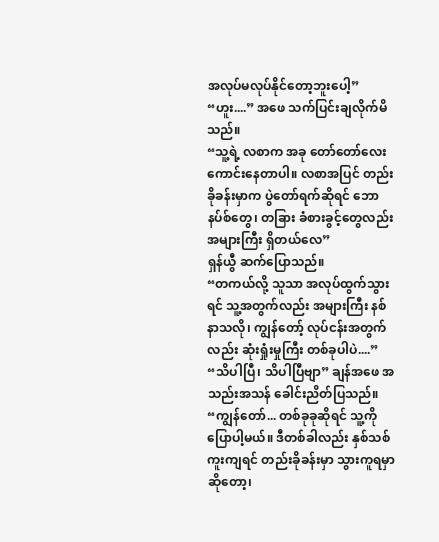အလုပ်မလုပ်နိုင်တော့ဘူးပေါ့”
“ဟူး....” အဖေ သက်ပြင်းချလိုက်မိသည်။
“သူ့ရဲ့ လစာက အခု တော်တော်လေး ကောင်းနေတာပါ။ လစာအပြင် တည်းခိုခန်းမှာက ပွဲတော်ရက်ဆိုရင် ဘောနပ်စ်တွေ၊ တခြား ခံစားခွင့်တွေလည်း အများကြီး ရှိတယ်လေ”
ရှန်ယွီ ဆက်ပြောသည်။
“တကယ်လို့ သူသာ အလုပ်ထွက်သွားရင် သူ့အတွက်လည်း အများကြီး နစ်နာသလို၊ ကျွန်တော့် လုပ်ငန်းအတွက်လည်း ဆုံးရှုံးမှုကြီး တစ်ခုပါပဲ....”
“သိပါပြီ၊ သိပါပြီဗျာ” ချန်အဖေ အသည်းအသန် ခေါင်းညိတ်ပြသည်။
“ကျွန်တော်... တစ်ခုခုဆိုရင် သူ့ကို ပြောပါ့မယ်။ ဒီတစ်ခါလည်း နှစ်သစ်ကူးကျရင် တည်းခိုခန်းမှာ သွားကူရမှာဆိုတော့၊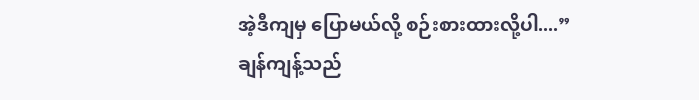အဲ့ဒီကျမှ ပြောမယ်လို့ စဉ်းစားထားလို့ပါ....”
ချန်ကျန့်သည်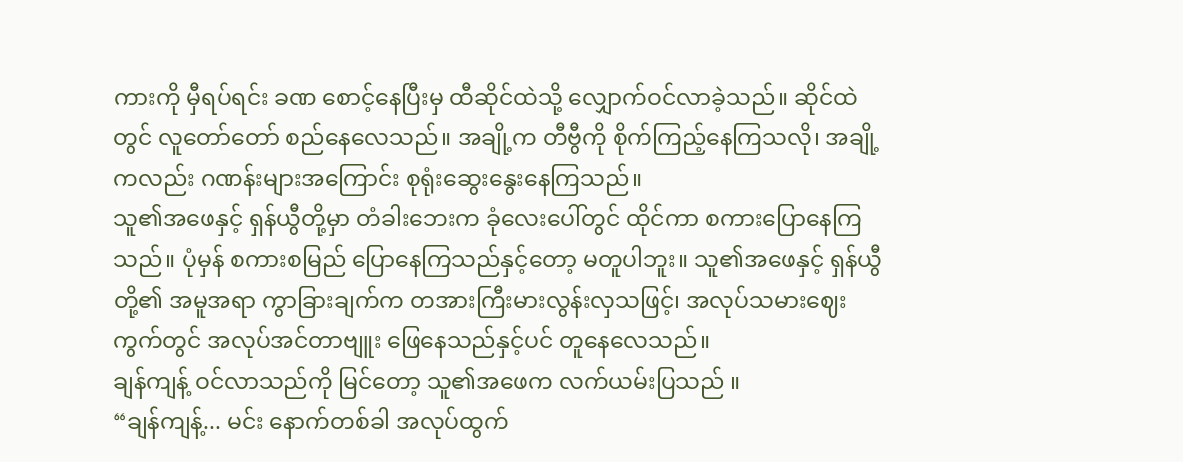ကားကို မှီရပ်ရင်း ခဏ စောင့်နေပြီးမှ ထီဆိုင်ထဲသို့ လျှောက်ဝင်လာခဲ့သည်။ ဆိုင်ထဲတွင် လူတော်တော် စည်နေလေသည်။ အချို့က တီဗွီကို စိုက်ကြည့်နေကြသလို၊ အချို့ကလည်း ဂဏန်းများအကြောင်း စုရုံးဆွေးနွေးနေကြသည်။
သူ၏အဖေနှင့် ရှန်ယွီတို့မှာ တံခါးဘေးက ခုံလေးပေါ်တွင် ထိုင်ကာ စကားပြောနေကြသည်။ ပုံမှန် စကားစမြည် ပြောနေကြသည်နှင့်တော့ မတူပါဘူး။ သူ၏အဖေနှင့် ရှန်ယွီတို့၏ အမူအရာ ကွာခြားချက်က တအားကြီးမားလွန်းလှသဖြင့်၊ အလုပ်သမားဈေးကွက်တွင် အလုပ်အင်တာဗျူး ဖြေနေသည်နှင့်ပင် တူနေလေသည်။
ချန်ကျန့် ဝင်လာသည်ကို မြင်တော့ သူ၏အဖေက လက်ယမ်းပြသည် ။
“ချန်ကျန့်... မင်း နောက်တစ်ခါ အလုပ်ထွက်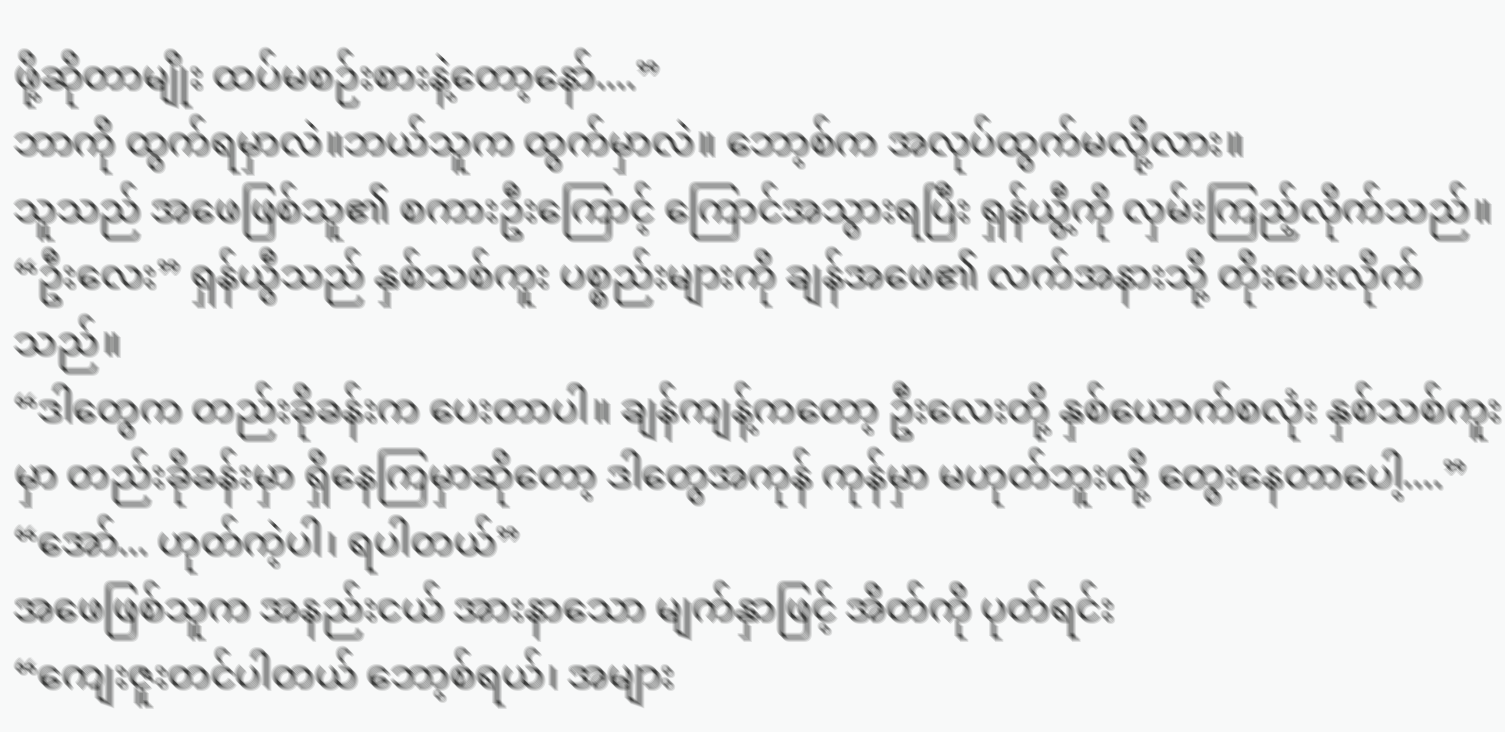ဖို့ဆိုတာမျိုး ထပ်မစဉ်းစားနဲ့တော့နော်....”
ဘာကို ထွက်ရမှာလဲ။ဘယ်သူက ထွက်မှာလဲ။ ဘော့စ်က အလုပ်ထွက်မလို့လား။
သူသည် အဖေဖြစ်သူ၏ စကားဦးကြောင့် ကြောင်အသွားရပြီး ရှန်ယွီ့ကို လှမ်းကြည့်လိုက်သည်။
“ဦးလေး” ရှန်ယွီသည် နှစ်သစ်ကူး ပစ္စည်းများကို ချန်အဖေ၏ လက်အနားသို့ တိုးပေးလိုက်သည်။
“ဒါတွေက တည်းခိုခန်းက ပေးတာပါ။ ချန်ကျန့်ကတော့ ဦးလေးတို့ နှစ်ယောက်စလုံး နှစ်သစ်ကူးမှာ တည်းခိုခန်းမှာ ရှိနေကြမှာဆိုတော့ ဒါတွေအကုန် ကုန်မှာ မဟုတ်ဘူးလို့ တွေးနေတာပေါ့....”
“အော်... ဟုတ်ကဲ့ပါ၊ ရပါတယ်”
အဖေဖြစ်သူက အနည်းငယ် အားနာသော မျက်နှာဖြင့် အိတ်ကို ပုတ်ရင်း
“ကျေးဇူးတင်ပါတယ် ဘော့စ်ရယ်၊ အများ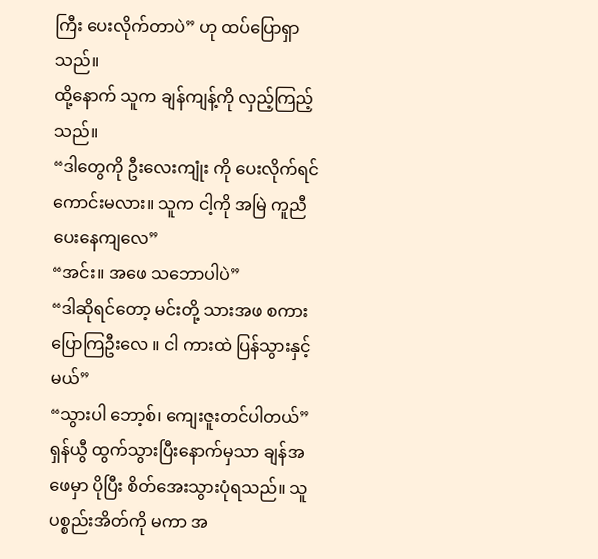ကြီး ပေးလိုက်တာပဲ” ဟု ထပ်ပြောရှာသည်။
ထို့နောက် သူက ချန်ကျန့်ကို လှည့်ကြည့်သည်။
“ဒါတွေကို ဦးလေးကျုံး ကို ပေးလိုက်ရင် ကောင်းမလား။ သူက ငါ့ကို အမြဲ ကူညီပေးနေကျလေ”
“အင်း။ အဖေ သဘောပါပဲ”
“ဒါဆိုရင်တော့ မင်းတို့ သားအဖ စကားပြောကြဦးလေ ။ ငါ ကားထဲ ပြန်သွားနှင့်မယ်”
“သွားပါ ဘော့စ်၊ ကျေးဇူးတင်ပါတယ်”
ရှန်ယွီ ထွက်သွားပြီးနောက်မှသာ ချန်အဖေမှာ ပိုပြီး စိတ်အေးသွားပုံရသည်။ သူ ပစ္စည်းအိတ်ကို မကာ အ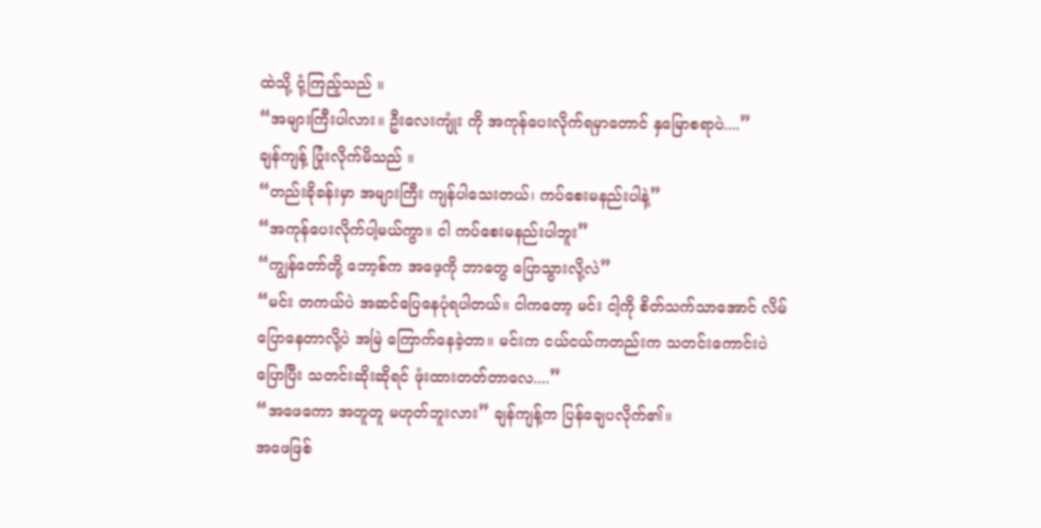ထဲသို့ ငုံ့ကြည့်သည် ။
“အများကြီးပါလား။ ဦးလေးကျုံး ကို အကုန်ပေးလိုက်ရမှာတောင် နှမြောစရာပဲ....”
ချန်ကျန့် ပြုံးလိုက်မိသည် ။
“တည်းခိုခန်းမှာ အများကြီး ကျန်ပါသေးတယ်၊ ကပ်စေးမနည်းပါနဲ့”
“အကုန်ပေးလိုက်ပါ့မယ်ကွာ။ ငါ ကပ်စေးမနည်းပါဘူး”
“ကျွန်တော်တို့ ဘော့စ်က အဖေ့ကို ဘာတွေ ပြောသွားလို့လဲ”
“မင်း တကယ်ပဲ အဆင်ပြေနေပုံရပါတယ်။ ငါကတော့ မင်း ငါ့ကို စိတ်သက်သာအောင် လိမ်ပြောနေတာလို့ပဲ အမြဲ ကြောက်နေခဲ့တာ။ မင်းက ငယ်ငယ်ကတည်းက သတင်းကောင်းပဲ ပြောပြီး သတင်းဆိုးဆိုရင် ဖုံးထားတတ်တာလေ....”
“အဖေကော အတူတူ မဟုတ်ဘူးလား” ချန်ကျန့်က ပြန်ချေပလိုက်၏။
အဖေဖြစ်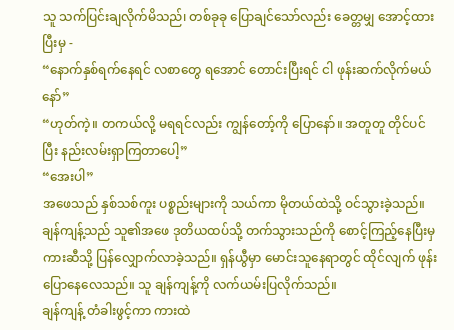သူ သက်ပြင်းချလိုက်မိသည်၊ တစ်ခုခု ပြောချင်သော်လည်း ခေတ္တမျှ အောင့်ထားပြီးမှ -
“နောက်နှစ်ရက်နေရင် လစာတွေ ရအောင် တောင်းပြီးရင် ငါ ဖုန်းဆက်လိုက်မယ်နော်”
“ဟုတ်ကဲ့။ တကယ်လို့ မရရင်လည်း ကျွန်တော့်ကို ပြောနော်။ အတူတူ တိုင်ပင်ပြီး နည်းလမ်းရှာကြတာပေါ့”
“အေးပါ”
အဖေသည် နှစ်သစ်ကူး ပစ္စည်းများကို သယ်ကာ မိုတယ်ထဲသို့ ဝင်သွားခဲ့သည်။ ချန်ကျန့်သည် သူ၏အဖေ ဒုတိယထပ်သို့ တက်သွားသည်ကို စောင့်ကြည့်နေပြီးမှ ကားဆီသို့ ပြန်လျှောက်လာခဲ့သည်။ ရှန်ယွီမှာ မောင်းသူနေရာတွင် ထိုင်လျက် ဖုန်းပြောနေလေသည်။ သူ ချန်ကျန့်ကို လက်ယမ်းပြလိုက်သည်။
ချန်ကျန့် တံခါးဖွင့်ကာ ကားထဲ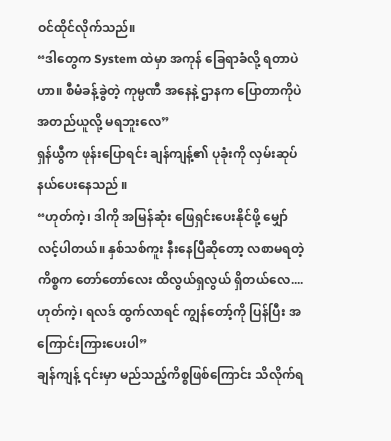ဝင်ထိုင်လိုက်သည်။
“ဒါတွေက System ထဲမှာ အကုန် ခြေရာခံလို့ ရတာပဲဟာ။ စီမံခန့်ခွဲတဲ့ ကုမ္ပဏီ အနေနဲ့ ဌာနက ပြောတာကိုပဲ အတည်ယူလို့ မရဘူးလေ”
ရှန်ယွီက ဖုန်းပြောရင်း ချန်ကျန့်၏ ပုခုံးကို လှမ်းဆုပ်နယ်ပေးနေသည် ။
“ဟုတ်ကဲ့၊ ဒါကို အမြန်ဆုံး ဖြေရှင်းပေးနိုင်ဖို့ မျှော်လင့်ပါတယ်။ နှစ်သစ်ကူး နီးနေပြီဆိုတော့ လစာမရတဲ့ ကိစ္စက တော်တော်လေး ထိလွယ်ရှလွယ် ရှိတယ်လေ.... ဟုတ်ကဲ့၊ ရလဒ် ထွက်လာရင် ကျွန်တော့်ကို ပြန်ပြီး အကြောင်းကြားပေးပါ”
ချန်ကျန့် ၎င်းမှာ မည်သည့်ကိစ္စဖြစ်ကြောင်း သိလိုက်ရ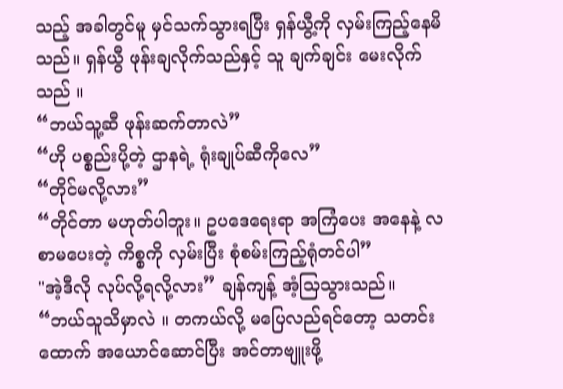သည့် အခါတွင်မူ မှင်သက်သွားရပြီး ရှန်ယွီ့ကို လှမ်းကြည့်နေမိသည်။ ရှန်ယွီ ဖုန်းချလိုက်သည်နှင့် သူ ချက်ချင်း မေးလိုက်သည် ။
“ဘယ်သူ့ဆီ ဖုန်းဆက်တာလဲ”
“ဟို ပစ္စည်းပို့တဲ့ ဌာနရဲ့ ရုံးချုပ်ဆီကိုလေ”
“တိုင်မလို့လား”
“တိုင်တာ မဟုတ်ပါဘူး။ ဥပဒေရေးရာ အကြံပေး အနေနဲ့ လစာမပေးတဲ့ ကိစ္စကို လှမ်းပြီး စုံစမ်းကြည့်ရုံတင်ပါ”
"အဲ့ဒီလို လုပ်လို့ရလို့လား” ချန်ကျန့် အံ့သြသွားသည်။
“ဘယ်သူသိမှာလဲ ။ တကယ်လို့ မပြေလည်ရင်တော့ သတင်းထောက် အယောင်ဆောင်ပြီး အင်တာဗျူးဖို့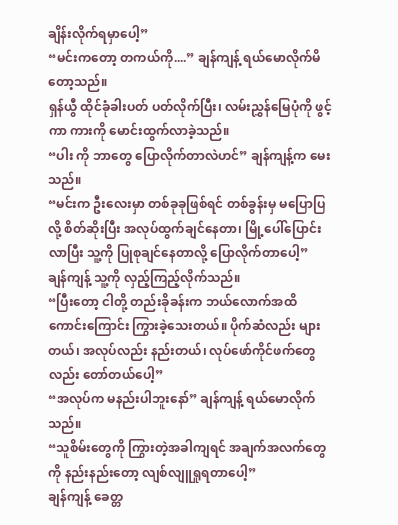ချိန်းလိုက်ရမှာပေါ့”
“မင်းကတော့ တကယ်ကို....” ချန်ကျန့် ရယ်မောလိုက်မိတော့သည်။
ရှန်ယွီ ထိုင်ခုံခါးပတ် ပတ်လိုက်ပြီး၊ လမ်းညွှန်မြေပုံကို ဖွင့်ကာ ကားကို မောင်းထွက်လာခဲ့သည်။
“ပါး ကို ဘာတွေ ပြောလိုက်တာလဲဟင်” ချန်ကျန့်က မေးသည်။
“မင်းက ဦးလေးမှာ တစ်ခုခုဖြစ်ရင် တစ်ခွန်းမှ မပြောပြလို့ စိတ်ဆိုးပြီး အလုပ်ထွက်ချင်နေတာ၊ မြို့ပေါ်ပြောင်းလာပြီး သူ့ကို ပြုစုချင်နေတာလို့ ပြောလိုက်တာပေါ့”
ချန်ကျန့် သူ့ကို လှည့်ကြည့်လိုက်သည်။
“ပြီးတော့ ငါတို့ တည်းခိုခန်းက ဘယ်လောက်အထိ ကောင်းကြောင်း ကြွားခဲ့သေးတယ်။ ပိုက်ဆံလည်း များတယ်၊ အလုပ်လည်း နည်းတယ်၊ လုပ်ဖော်ကိုင်ဖက်တွေလည်း တော်တယ်ပေါ့”
“အလုပ်က မနည်းပါဘူးနော်” ချန်ကျန့် ရယ်မောလိုက်သည်။
“သူစိမ်းတွေကို ကြွားတဲ့အခါကျရင် အချက်အလက်တွေကို နည်းနည်းတော့ လျစ်လျူရှုရတာပေါ့”
ချန်ကျန့် ခေတ္တ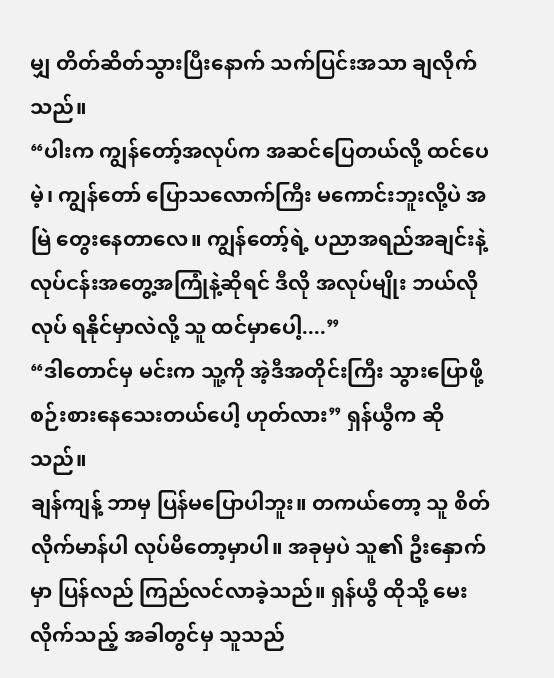မျှ တိတ်ဆိတ်သွားပြီးနောက် သက်ပြင်းအသာ ချလိုက်သည်။
“ပါးက ကျွန်တော့်အလုပ်က အဆင်ပြေတယ်လို့ ထင်ပေမဲ့၊ ကျွန်တော် ပြောသလောက်ကြီး မကောင်းဘူးလို့ပဲ အမြဲ တွေးနေတာလေ။ ကျွန်တော့်ရဲ့ ပညာအရည်အချင်းနဲ့ လုပ်ငန်းအတွေ့အကြုံနဲ့ဆိုရင် ဒီလို အလုပ်မျိုး ဘယ်လိုလုပ် ရနိုင်မှာလဲလို့ သူ ထင်မှာပေါ့....”
“ဒါတောင်မှ မင်းက သူ့ကို အဲ့ဒီအတိုင်းကြီး သွားပြောဖို့ စဉ်းစားနေသေးတယ်ပေါ့ ဟုတ်လား” ရှန်ယွီက ဆိုသည်။
ချန်ကျန့် ဘာမှ ပြန်မပြောပါဘူး။ တကယ်တော့ သူ စိတ်လိုက်မာန်ပါ လုပ်မိတော့မှာပါ။ အခုမှပဲ သူ၏ ဦးနှောက်မှာ ပြန်လည် ကြည်လင်လာခဲ့သည်။ ရှန်ယွီ ထိုသို့ မေးလိုက်သည့် အခါတွင်မှ သူသည်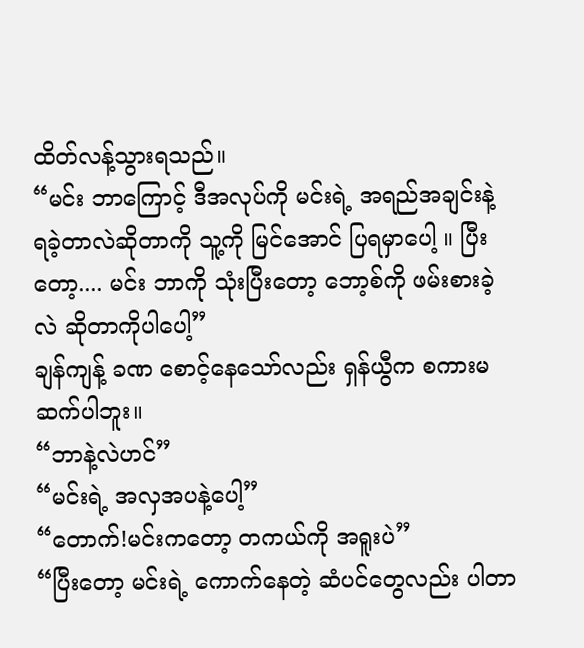ထိတ်လန့်သွားရသည်။
“မင်း ဘာကြောင့် ဒီအလုပ်ကို မင်းရဲ့ အရည်အချင်းနဲ့ ရခဲ့တာလဲဆိုတာကို သူ့ကို မြင်အောင် ပြရမှာပေါ့ ။ ပြီးတော့.... မင်း ဘာကို သုံးပြီးတော့ ဘော့စ်ကို ဖမ်းစားခဲ့လဲ ဆိုတာကိုပါပေါ့”
ချန်ကျန့် ခဏ စောင့်နေသော်လည်း ရှန်ယွီက စကားမဆက်ပါဘူး။
“ဘာနဲ့လဲဟင်”
“မင်းရဲ့ အလှအပနဲ့ပေါ့”
“တောက်!မင်းကတော့ တကယ်ကို အရူးပဲ”
“ပြီးတော့ မင်းရဲ့ ကောက်နေတဲ့ ဆံပင်တွေလည်း ပါတာ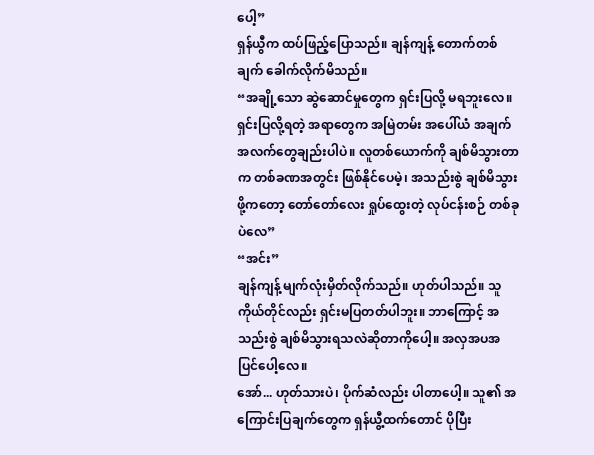ပေါ့”
ရှန်ယွီက ထပ်ဖြည့်ပြောသည်။ ချန်ကျန့် တောက်တစ်ချက် ခေါက်လိုက်မိသည်။
“အချို့သော ဆွဲဆောင်မှုတွေက ရှင်းပြလို့ မရဘူးလေ။ ရှင်းပြလို့ရတဲ့ အရာတွေက အမြဲတမ်း အပေါ်ယံ အချက်အလက်တွေချည်းပါပဲ။ လူတစ်ယောက်ကို ချစ်မိသွားတာက တစ်ခဏအတွင်း ဖြစ်နိုင်ပေမဲ့၊ အသည်းစွဲ ချစ်မိသွားဖို့ကတော့ တော်တော်လေး ရှုပ်ထွေးတဲ့ လုပ်ငန်းစဉ် တစ်ခုပဲလေ”
“အင်း”
ချန်ကျန့် မျက်လုံးမှိတ်လိုက်သည်။ ဟုတ်ပါသည်။ သူကိုယ်တိုင်လည်း ရှင်းမပြတတ်ပါဘူး။ ဘာကြောင့် အသည်းစွဲ ချစ်မိသွားရသလဲဆိုတာကိုပေါ့။ အလှအပအပြင်ပေါ့လေ။
အော်... ဟုတ်သားပဲ၊ ပိုက်ဆံလည်း ပါတာပေါ့။ သူ၏ အကြောင်းပြချက်တွေက ရှန်ယွီ့ထက်တောင် ပိုပြီး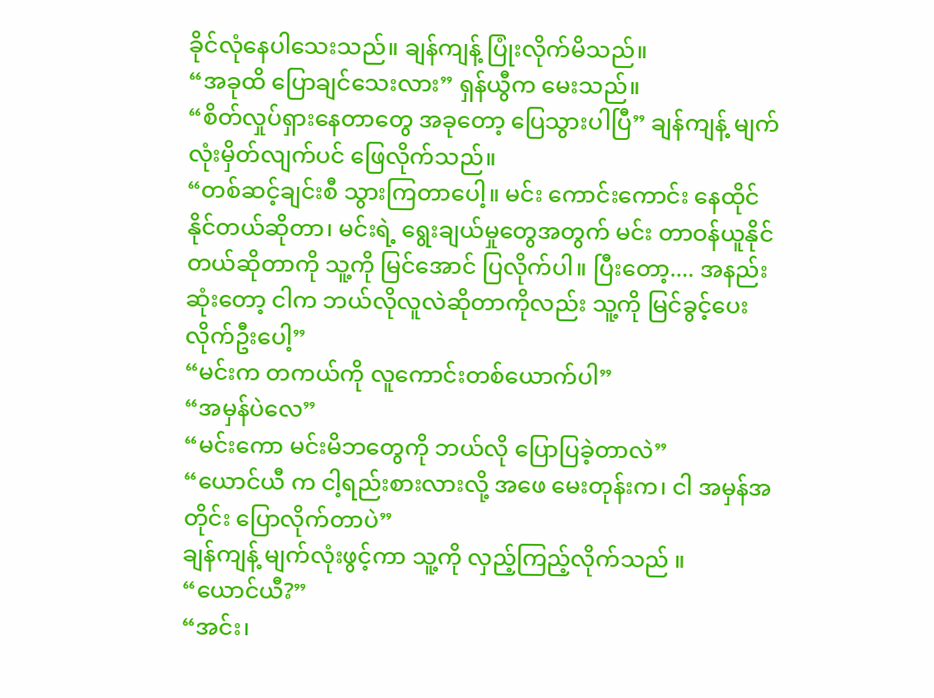ခိုင်လုံနေပါသေးသည်။ ချန်ကျန့် ပြုံးလိုက်မိသည်။
“အခုထိ ပြောချင်သေးလား” ရှန်ယွီက မေးသည်။
“စိတ်လှုပ်ရှားနေတာတွေ အခုတော့ ပြေသွားပါပြီ” ချန်ကျန့် မျက်လုံးမှိတ်လျက်ပင် ဖြေလိုက်သည်။
“တစ်ဆင့်ချင်းစီ သွားကြတာပေါ့။ မင်း ကောင်းကောင်း နေထိုင်နိုင်တယ်ဆိုတာ၊ မင်းရဲ့ ရွေးချယ်မှုတွေအတွက် မင်း တာဝန်ယူနိုင်တယ်ဆိုတာကို သူ့ကို မြင်အောင် ပြလိုက်ပါ။ ပြီးတော့.... အနည်းဆုံးတော့ ငါက ဘယ်လိုလူလဲဆိုတာကိုလည်း သူ့ကို မြင်ခွင့်ပေးလိုက်ဦးပေါ့”
“မင်းက တကယ်ကို လူကောင်းတစ်ယောက်ပါ”
“အမှန်ပဲလေ”
“မင်းကော မင်းမိဘတွေကို ဘယ်လို ပြောပြခဲ့တာလဲ”
“ယောင်ယီ က ငါ့ရည်းစားလားလို့ အဖေ မေးတုန်းက၊ ငါ အမှန်အတိုင်း ပြောလိုက်တာပဲ”
ချန်ကျန့် မျက်လုံးဖွင့်ကာ သူ့ကို လှည့်ကြည့်လိုက်သည် ။
“ယောင်ယီ?”
“အင်း၊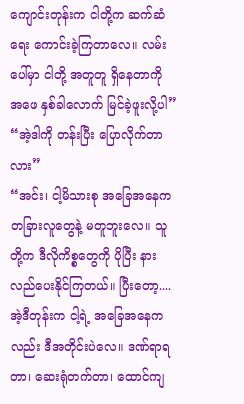ကျောင်းတုန်းက ငါတို့က ဆက်ဆံရေး ကောင်းခဲ့ကြတာလေ။ လမ်းပေါ်မှာ ငါတို့ အတူတူ ရှိနေတာကို အဖေ နှစ်ခါလောက် မြင်ခဲ့ဖူးလို့ပါ”
“အဲ့ဒါကို တန်းပြီး ပြောလိုက်တာလား”
“အင်း၊ ငါ့မိသားစု အခြေအနေက တခြားလူတွေနဲ့ မတူဘူးလေ။ သူတို့က ဒီလိုကိစ္စတွေကို ပိုပြီး နားလည်ပေးနိုင်ကြတယ်။ ပြီးတော့.... အဲ့ဒီတုန်းက ငါ့ရဲ့ အခြေအနေကလည်း ဒီအတိုင်းပဲလေ။ ဒဏ်ရာရတာ၊ ဆေးရုံတက်တာ၊ ထောင်ကျ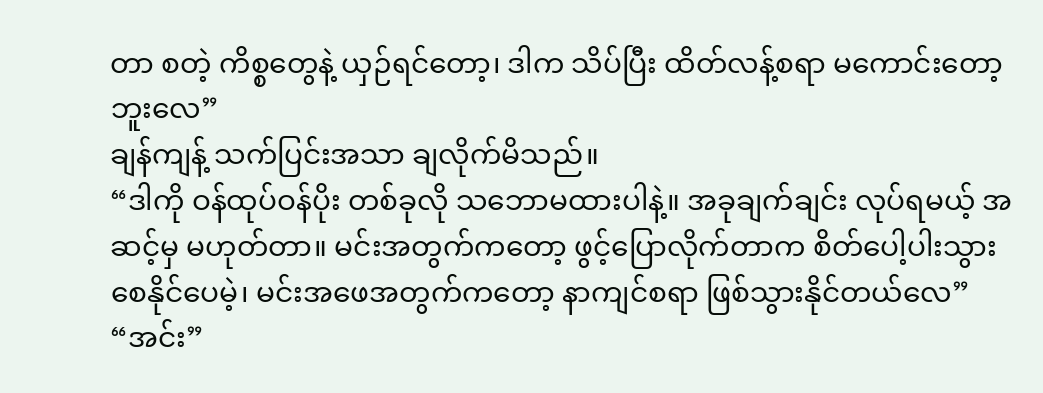တာ စတဲ့ ကိစ္စတွေနဲ့ ယှဉ်ရင်တော့၊ ဒါက သိပ်ပြီး ထိတ်လန့်စရာ မကောင်းတော့ဘူးလေ”
ချန်ကျန့် သက်ပြင်းအသာ ချလိုက်မိသည်။
“ဒါကို ဝန်ထုပ်ဝန်ပိုး တစ်ခုလို သဘောမထားပါနဲ့။ အခုချက်ချင်း လုပ်ရမယ့် အဆင့်မှ မဟုတ်တာ။ မင်းအတွက်ကတော့ ဖွင့်ပြောလိုက်တာက စိတ်ပေါ့ပါးသွားစေနိုင်ပေမဲ့၊ မင်းအဖေအတွက်ကတော့ နာကျင်စရာ ဖြစ်သွားနိုင်တယ်လေ”
“အင်း”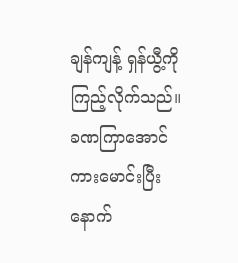ချန်ကျန့် ရှန်ယွီ့ကို ကြည့်လိုက်သည်။ ခဏကြာအောင် ကားမောင်းပြီးနောက်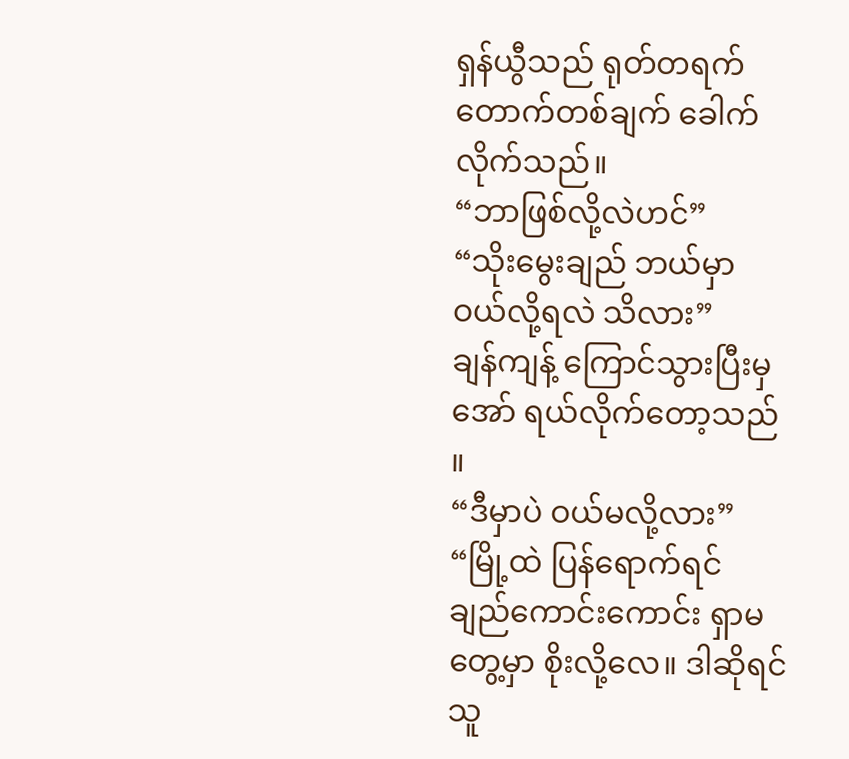ရှန်ယွီသည် ရုတ်တရက် တောက်တစ်ချက် ခေါက်လိုက်သည်။
“ဘာဖြစ်လို့လဲဟင်”
“သိုးမွေးချည် ဘယ်မှာ ဝယ်လို့ရလဲ သိလား”
ချန်ကျန့် ကြောင်သွားပြီးမှ အော် ရယ်လိုက်တော့သည် ။
“ဒီမှာပဲ ဝယ်မလို့လား”
“မြို့ထဲ ပြန်ရောက်ရင် ချည်ကောင်းကောင်း ရှာမတွေ့မှာ စိုးလို့လေ။ ဒါဆိုရင် သူ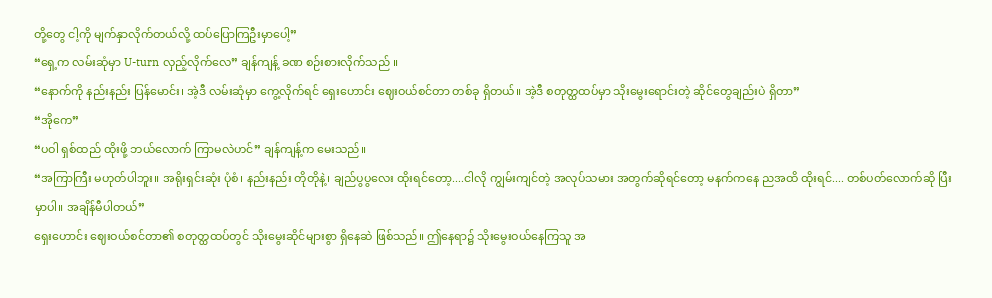တို့တွေ ငါ့ကို မျက်နှာလိုက်တယ်လို့ ထပ်ပြောကြဦးမှာပေါ့”
“ရှေ့က လမ်းဆုံမှာ U-turn လှည့်လိုက်လေ” ချန်ကျန့် ခဏ စဉ်းစားလိုက်သည် ။
“နောက်ကို နည်းနည်း ပြန်မောင်း၊ အဲ့ဒီ လမ်းဆုံမှာ ကွေ့လိုက်ရင် ရှေးဟောင်း ဈေးဝယ်စင်တာ တစ်ခု ရှိတယ်။ အဲ့ဒီ စတုတ္ထထပ်မှာ သိုးမွေးရောင်းတဲ့ ဆိုင်တွေချည်းပဲ ရှိတာ”
“အိုကေ”
“ပဝါ ရှစ်ထည် ထိုးဖို့ ဘယ်လောက် ကြာမလဲဟင်” ချန်ကျန့်က မေးသည်။
“အကြာကြီး မဟုတ်ပါဘူး။ အရိုးရှင်းဆုံး ပုံစံ၊ နည်းနည်း တိုတိုနဲ့၊ ချည်ပွပွလေး ထိုးရင်တော့....ငါလို ကျွမ်းကျင်တဲ့ အလုပ်သမား အတွက်ဆိုရင်တော့ မနက်ကနေ ညအထိ ထိုးရင်.... တစ်ပတ်လောက်ဆို ပြီးမှာပါ။ အချိန်မီပါတယ်”
ရှေးဟောင်း ဈေးဝယ်စင်တာ၏ စတုတ္ထထပ်တွင် သိုးမွေးဆိုင်များစွာ ရှိနေဆဲ ဖြစ်သည်။ ဤနေရာ၌ သိုးမွေးဝယ်နေကြသူ အ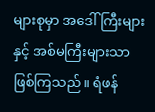များစုမှာ အဒေါ်ကြီးများနှင့် အစ်မကြီးများသာ ဖြစ်ကြသည်။ ရံဖန်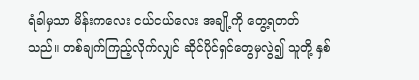ရံခါမှသာ မိန်းကလေး ငယ်ငယ်လေး အချို့ကို တွေ့ရတတ်သည်။ တစ်ချက်ကြည့်လိုက်လျှင် ဆိုင်ပိုင်ရှင်တွေမှလွဲ၍ သူတို့ နှစ်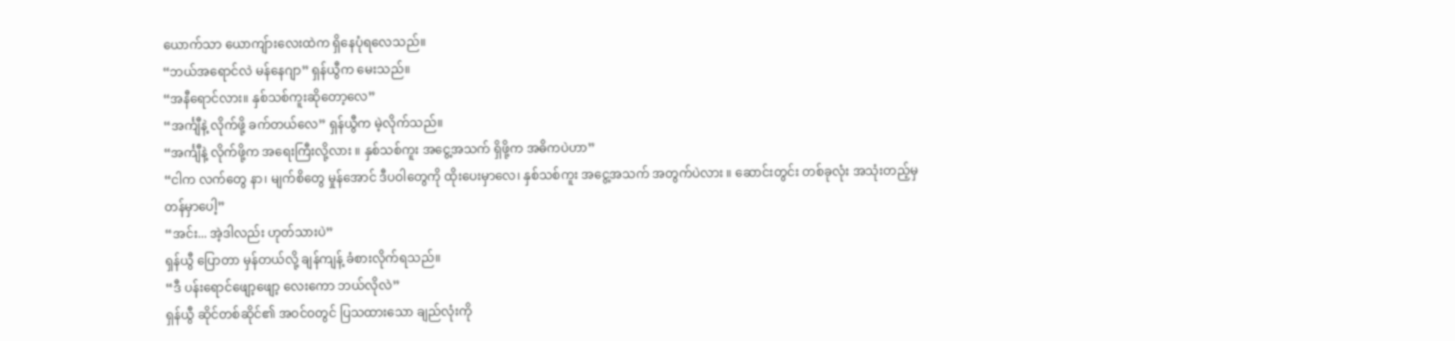ယောက်သာ ယောကျ်ားလေးထဲက ရှိနေပုံရလေသည်။
“ဘယ်အရောင်လဲ မန်နေဂျာ” ရှန်ယွီက မေးသည်။
“အနီရောင်လား။ နှစ်သစ်ကူးဆိုတော့လေ”
“အင်္ကျီနဲ့ လိုက်ဖို့ ခက်တယ်လေ” ရှန်ယွီက မဲ့လိုက်သည်။
“အင်္ကျီနဲ့ လိုက်ဖို့က အရေးကြီးလို့လား ။ နှစ်သစ်ကူး အငွေ့အသက် ရှိဖို့က အဓိကပဲဟာ”
“ငါက လက်တွေ နာ၊ မျက်စိတွေ မှုန်အောင် ဒီပဝါတွေကို ထိုးပေးမှာလေ၊ နှစ်သစ်ကူး အငွေ့အသက် အတွက်ပဲလား ။ ဆောင်းတွင်း တစ်ခုလုံး အသုံးတည့်မှ တန်မှာပေါ့”
“အင်း... အဲ့ဒါလည်း ဟုတ်သားပဲ”
ရှန်ယွီ ပြောတာ မှန်တယ်လို့ ချန်ကျန့် ခံစားလိုက်ရသည်။
“ဒီ ပန်းရောင်ဖျော့ဖျော့ လေးကော ဘယ်လိုလဲ”
ရှန်ယွီ ဆိုင်တစ်ဆိုင်၏ အဝင်ဝတွင် ပြသထားသော ချည်လုံးကို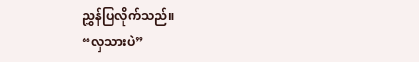ညွှန်ပြလိုက်သည်။
“လှသားပဲ”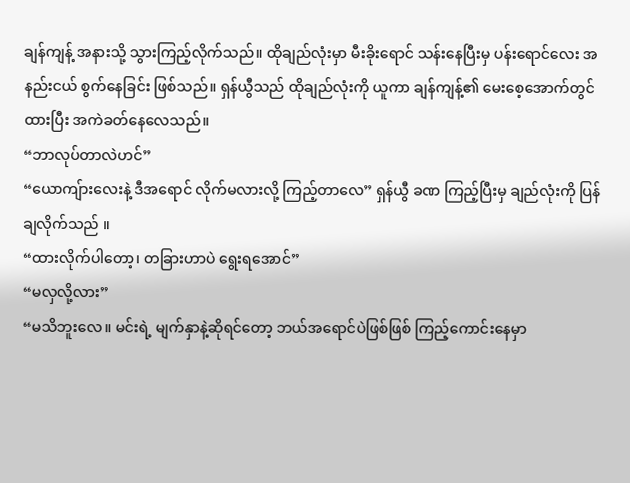ချန်ကျန့် အနားသို့ သွားကြည့်လိုက်သည်။ ထိုချည်လုံးမှာ မီးခိုးရောင် သန်းနေပြီးမှ ပန်းရောင်လေး အနည်းငယ် စွက်နေခြင်း ဖြစ်သည်။ ရှန်ယွီသည် ထိုချည်လုံးကို ယူကာ ချန်ကျန့်၏ မေးစေ့အောက်တွင် ထားပြီး အကဲခတ်နေလေသည်။
“ဘာလုပ်တာလဲဟင်”
“ယောကျ်ားလေးနဲ့ ဒီအရောင် လိုက်မလားလို့ ကြည့်တာလေ” ရှန်ယွီ ခဏ ကြည့်ပြီးမှ ချည်လုံးကို ပြန်ချလိုက်သည် ။
“ထားလိုက်ပါတော့၊ တခြားဟာပဲ ရွေးရအောင်”
“မလှလို့လား”
“မသိဘူးလေ။ မင်းရဲ့ မျက်နှာနဲ့ဆိုရင်တော့ ဘယ်အရောင်ပဲဖြစ်ဖြစ် ကြည့်ကောင်းနေမှာ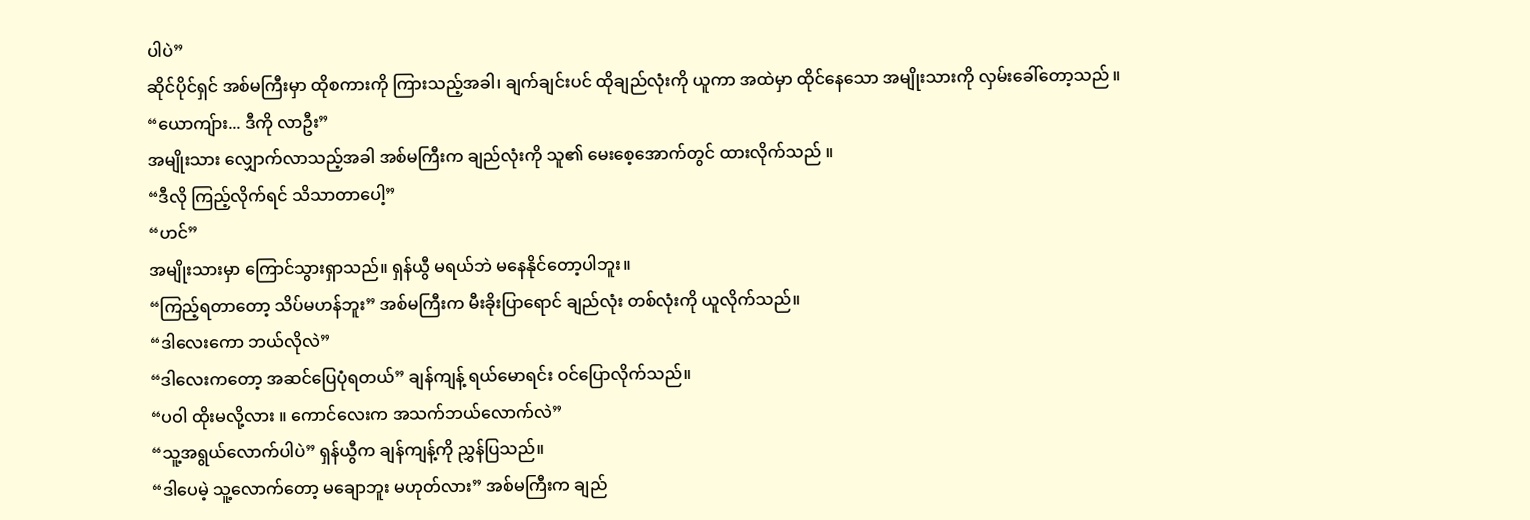ပါပဲ”
ဆိုင်ပိုင်ရှင် အစ်မကြီးမှာ ထိုစကားကို ကြားသည့်အခါ၊ ချက်ချင်းပင် ထိုချည်လုံးကို ယူကာ အထဲမှာ ထိုင်နေသော အမျိုးသားကို လှမ်းခေါ်တော့သည် ။
“ယောကျ်ား... ဒီကို လာဦး”
အမျိုးသား လျှောက်လာသည့်အခါ အစ်မကြီးက ချည်လုံးကို သူ၏ မေးစေ့အောက်တွင် ထားလိုက်သည် ။
“ဒီလို ကြည့်လိုက်ရင် သိသာတာပေါ့”
“ဟင်”
အမျိုးသားမှာ ကြောင်သွားရှာသည်။ ရှန်ယွီ မရယ်ဘဲ မနေနိုင်တော့ပါဘူး။
“ကြည့်ရတာတော့ သိပ်မဟန်ဘူး” အစ်မကြီးက မီးခိုးပြာရောင် ချည်လုံး တစ်လုံးကို ယူလိုက်သည်။
“ဒါလေးကော ဘယ်လိုလဲ”
“ဒါလေးကတော့ အဆင်ပြေပုံရတယ်” ချန်ကျန့် ရယ်မောရင်း ဝင်ပြောလိုက်သည်။
“ပဝါ ထိုးမလို့လား ။ ကောင်လေးက အသက်ဘယ်လောက်လဲ”
“သူ့အရွယ်လောက်ပါပဲ” ရှန်ယွီက ချန်ကျန့်ကို ညွှန်ပြသည်။
“ဒါပေမဲ့ သူ့လောက်တော့ မချောဘူး မဟုတ်လား” အစ်မကြီးက ချည်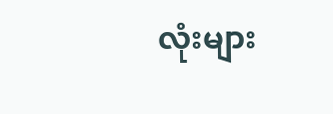လုံးများ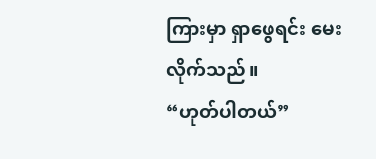ကြားမှာ ရှာဖွေရင်း မေးလိုက်သည်။
“ဟုတ်ပါတယ်”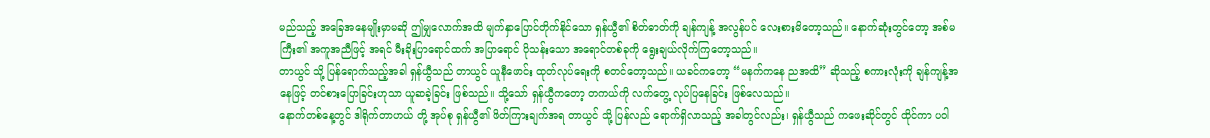မည်သည့် အခြေအနေမျိုးမှာမဆို ဤမျှလောက်အထိ မျက်နှာပြောင်တိုက်နိုင်သော ရှန်ယွီ၏ စိတ်ဓာတ်ကို ချန်ကျန့် အလွန်ပင် လေးစားမိတော့သည်။ နောက်ဆုံးတွင်တော့ အစ်မကြီး၏ အကူအညီဖြင့် အရင် မီးခိုးပြာရောင်ထက် အပြာရောင် ပိုသန်းသော အရောင်တစ်ခုကို ရွေးချယ်လိုက်ကြတော့သည်။
တာယွင် သို့ ပြန်ရောက်သည့်အခါ ရှန်ယွီသည် တာယွင် ယူနီဖောင်း ထုတ်လုပ်ရေးကို စတင်တော့သည်။ ယခင်ကတော့ “မနက်ကနေ ညအထိ” ဆိုသည့် စကားလုံးကို ချန်ကျန့်အနေဖြင့် တင်စားပြောခြင်းဟုသာ ယူဆခဲ့ခြင်း ဖြစ်သည်။ သို့သော် ရှန်ယွီကတော့ တကယ်ကို လက်တွေ့ လုပ်ပြနေခြင်း ဖြစ်လေသည်။
နောက်တစ်နေ့တွင် ဒါရိုက်တာဟယ် တို့ အုပ်စု ရှန်ယွီ၏ ဖိတ်ကြားချက်အရ တာယွင် သို့ ပြန်လည် ရောက်ရှိလာသည့် အခါတွင်လည်း၊ ရှန်ယွီသည် ကဖေးဆိုင်တွင် ထိုင်ကာ ပဝါ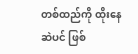တစ်ထည်ကို ထိုးနေဆဲပင် ဖြစ်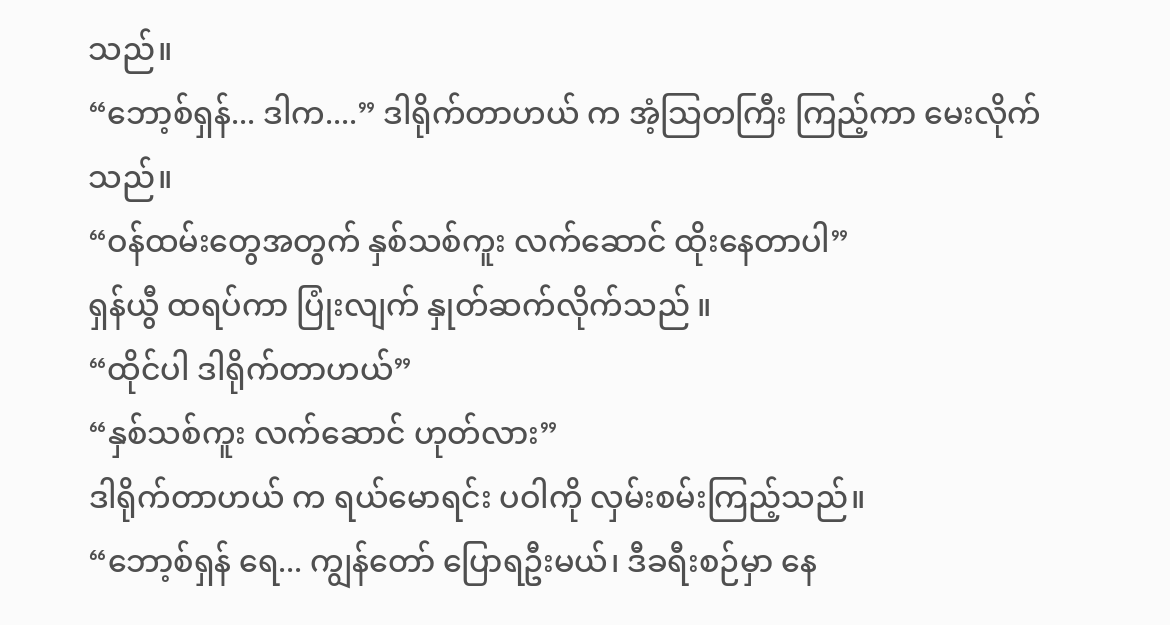သည်။
“ဘော့စ်ရှန်... ဒါက....” ဒါရိုက်တာဟယ် က အံ့သြတကြီး ကြည့်ကာ မေးလိုက်သည်။
“ဝန်ထမ်းတွေအတွက် နှစ်သစ်ကူး လက်ဆောင် ထိုးနေတာပါ”
ရှန်ယွီ ထရပ်ကာ ပြုံးလျက် နှုတ်ဆက်လိုက်သည် ။
“ထိုင်ပါ ဒါရိုက်တာဟယ်”
“နှစ်သစ်ကူး လက်ဆောင် ဟုတ်လား”
ဒါရိုက်တာဟယ် က ရယ်မောရင်း ပဝါကို လှမ်းစမ်းကြည့်သည်။
“ဘော့စ်ရှန် ရေ... ကျွန်တော် ပြောရဦးမယ်၊ ဒီခရီးစဉ်မှာ နေ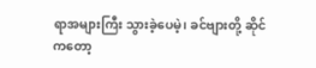ရာအများကြီး သွားခဲ့ပေမဲ့၊ ခင်ဗျားတို့ ဆိုင်ကတော့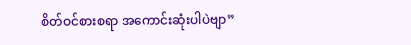စိတ်ဝင်စားစရာ အကောင်းဆုံးပါပဲဗျာ”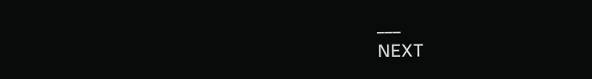___
NEXT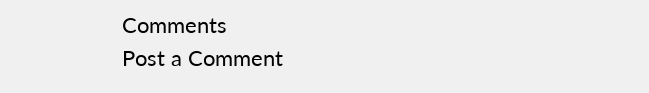Comments
Post a Comment